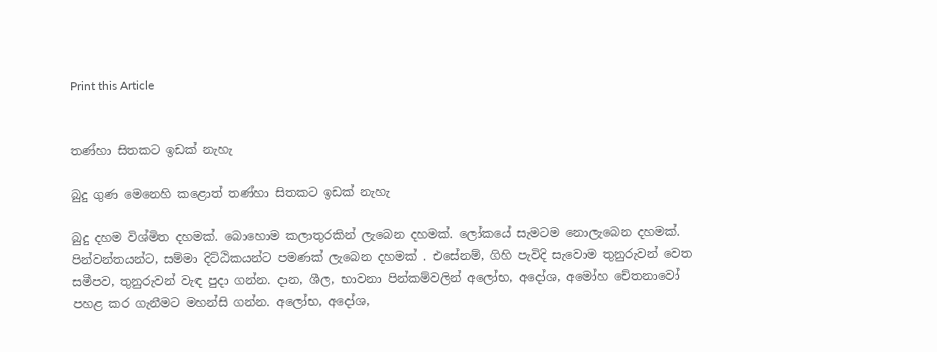Print this Article


තණ්හා සිතකට ඉඩක් නැහැ

බුදු ගුණ මෙනෙහි කළොත් තණ්හා සිතකට ඉඩක් නැහැ

බුදු දහම විශ්මිත දහමක්. බොහොම කලාතුරකින් ලැබෙන දහමක්. ලෝකයේ සැමටම නොලැබෙන දහමක්. පින්වන්තයන්ට, සම්මා දිට්ඨිකයන්ට පමණක් ලැබෙන දහමක් . එසේනම්, ගිහි පැවිදි සැවොම තුනුරුවන් වෙත සමීපව, තුනුරුවන් වැඳ පුදා ගන්න. දාන, ශීල, භාවනා පින්කම්වලින් අලෝභ, අදෝශ, අමෝහ චේතනාවෝ පහළ කර ගැනීමට මහන්සි ගන්න. අලෝභ, අදෝශ,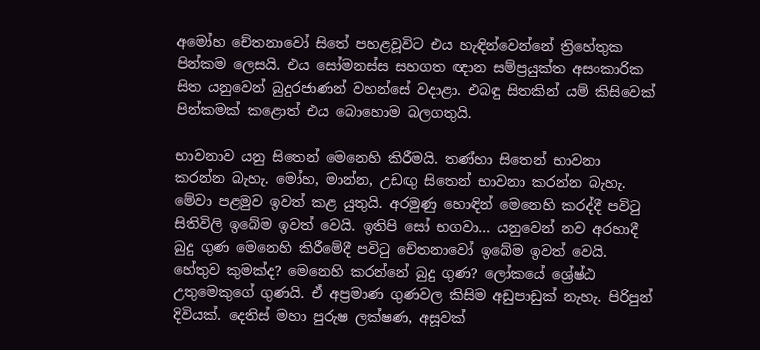අමෝහ චේතනාවෝ සිතේ පහළවූවිට එය හැඳින්වෙන්නේ ත්‍රිහේතුක පින්කම ලෙසයි. එය සෝමනස්ස සහගත ඥාන සම්ප්‍රයුක්ත අසංකාරික සිත යනුවෙන් බුදුරජාණන් වහන්සේ වදාළා. එබඳු සිතකින් යම් කිසිවෙක් පින්කමක් කළොත් එය බොහොම බලගතුයි.

භාවනාව යනු සිතෙන් මෙනෙහි කිරීමයි. තණ්හා සිතෙන් භාවනා කරන්න බැහැ. මෝහ, මාන්න, උඩඟු සිතෙන් භාවනා කරන්න බැහැ. මේවා පළමුව ඉවත් කළ යුතුයි. අරමුණු හොඳින් මෙනෙහි කරද්දී පවිටු සිතිවිලි ඉබේම ඉවත් වෙයි. ඉතිපි සෝ භගවා... යනුවෙන් නව අරහාදී බුදු ගුණ මෙනෙහි කිරීමේදී පවිටු චේතනාවෝ ඉබේම ඉවත් වෙයි. හේතුව කුමක්ද? මෙනෙහි කරන්නේ බුදු ගුණ? ලෝකයේ ශ්‍රේෂ්ඨ උතුමෙකුගේ ගුණයි. ඒ අප්‍රමාණ ගුණවල කිසිම අඩුපාඩුක් නැහැ. පිරිපුන් දිවියක්. දෙතිස් මහා පුරුෂ ලක්ෂණ, අසූවක්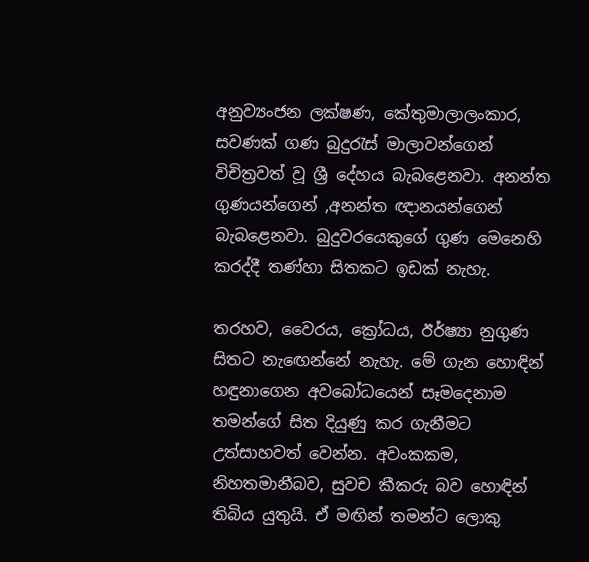අනුව්‍යංජන ලක්ෂණ, කේතුමාලාලංකාර, සවණක් ගණ බුදුරැස් මාලාවන්ගෙන් විචිත්‍රවත් වූ ශ්‍රී දේහය බැබළෙනවා. අනන්ත ගුණයන්ගෙන් ,අනන්ත ඥානයන්ගෙන් බැබළෙනවා. බුදුවරයෙකුගේ ගුණ මෙනෙහි කරද්දී තණ්හා සිතකට ඉඩක් නැහැ.

තරහව, වෛරය, ක්‍රෝධය, ඊර්ෂ්‍යා නුගුණ සිතට නැඟෙන්නේ නැහැ. මේ ගැන හොඳින් හඳුනාගෙන අවබෝධයෙන් සෑමදෙනාම තමන්ගේ සිත දියුණු කර ගැනීමට උත්සාහවත් වෙන්න. අවංකකම, නිහතමානීබව, සුවච කීකරු බව හොඳින් තිබිය යුතුයි. ඒ මඟින් තමන්ට ලොකු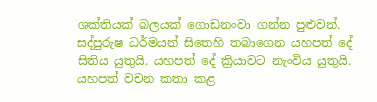ශක්තියක් බලයක් ගොඩනංවා ගන්න පුළුවන්. සද්පුරුෂ ධර්මයන් සිතෙහි තබාගෙන යහපත් දේ සිතිය යුතුයි. යහපත් දේ ක්‍රියාවට නැංවිය යුතුයි. යහපත් වචන කතා කළ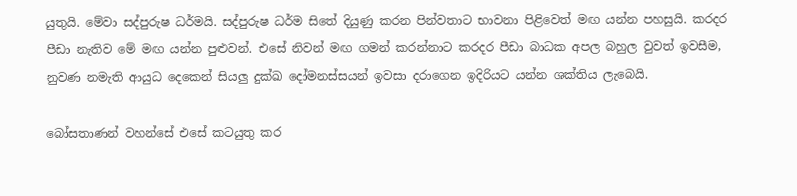යුතුයි. මේවා සද්පුරුෂ ධර්මයි. සද්පුරුෂ ධර්ම සිතේ දියුණු කරන පින්වතාට භාවනා පිළිවෙත් මඟ යන්න පහසුයි. කරදර පීඩා නැතිව මේ මඟ යන්න පුළුවන්. එසේ නිවන් මඟ ගමන් කරන්නාට කරදර පීඩා බාධක අපල බහුල වුවත් ඉවසීම, නුවණ නමැති ආයුධ දෙකෙන් සියලු දුක්ඛ දෝමනස්සයන් ඉවසා දරාගෙන ඉදිරියට යන්න ශක්තිය ලැබෙයි.

බෝසතාණන් වහන්සේ එසේ කටයුතු කර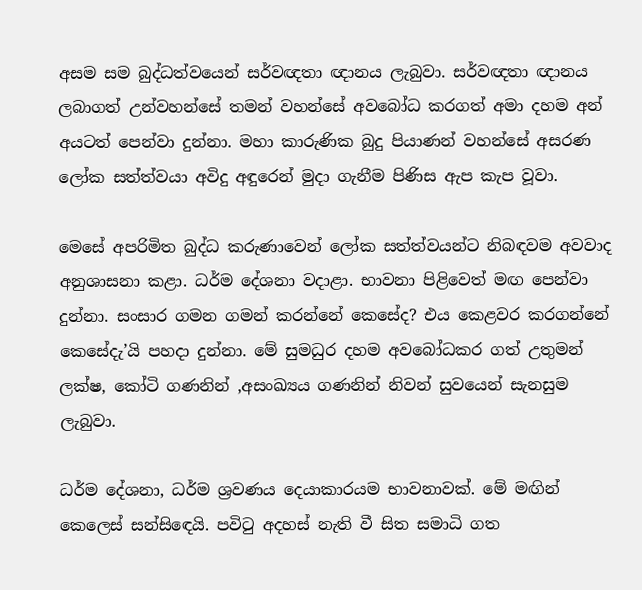අසම සම බුද්ධත්වයෙන් සර්වඥතා ඥානය ලැබුවා. සර්වඥතා ඥානය ලබාගත් උන්වහන්සේ තමන් වහන්සේ අවබෝධ කරගත් අමා දහම අන් අයටත් පෙන්වා දුන්නා. මහා කාරුණික බුදු පියාණන් වහන්සේ අසරණ ලෝක සත්ත්වයා අවිදු අඳුරෙන් මුදා ගැනීම පිණිස ඇප කැප වූවා.

මෙසේ අපරිමිත බුද්ධ කරුණාවෙන් ලෝක සත්ත්වයන්ට නිබඳවම අවවාද අනුශාසනා කළා. ධර්ම දේශනා වදාළා. භාවනා පිළිවෙත් මඟ පෙන්වා දුන්නා. සංසාර ගමන ගමන් කරන්නේ කෙසේද? එය කෙළවර කරගන්නේ කෙසේදැ’යි පහදා දුන්නා. මේ සුමධුර දහම අවබෝධකර ගත් උතුමන් ලක්ෂ, කෝටි ගණනින් ,අසංඛ්‍යය ගණනින් නිවන් සුවයෙන් සැනසුම ලැබුවා.

ධර්ම දේශනා, ධර්ම ශ්‍රවණය දෙයාකාරයම භාවනාවක්. මේ මඟින් කෙලෙස් සන්සිඳෙයි. පවිටු අදහස් නැති වී සිත සමාධි ගත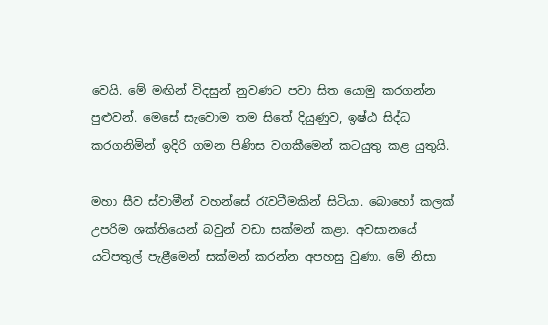වෙයි. මේ මඟින් විදසුන් නුවණට පවා සිත යොමු කරගන්න පුළුවන්. මෙසේ සැවොම තම සිතේ දියුණුව, ඉෂ්ඨ සිද්ධ කරගනිමින් ඉදිරි ගමන පිණිස වගකීමෙන් කටයුතු කළ යුතුයි.

මහා සීව ස්වාමීන් වහන්සේ රැවටීමකින් සිටියා. බොහෝ කලක් උපරිම ශක්තියෙන් බවුන් වඩා සක්මන් කළා. අවසානයේ යටිපතුල් පැළීමෙන් සක්මන් කරන්න අපහසු වුණා. මේ නිසා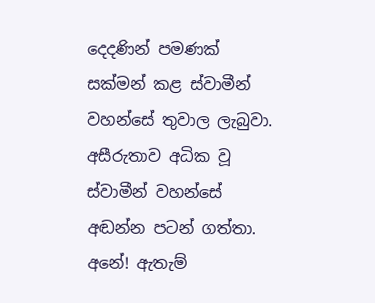දෙදණින් පමණක් සක්මන් කළ ස්වාමීන් වහන්සේ තුවාල ලැබුවා. අසීරුතාව අධික වූ ස්වාමීන් වහන්සේ අඬන්න පටන් ගත්තා. අනේ! ඇතැම්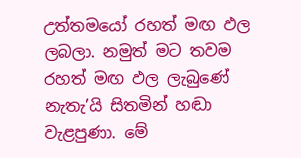උත්තමයෝ රහත් මඟ ඵල ලබලා. නමුත් මට තවම රහත් මඟ ඵල ලැබුණේ නැතැ’යි සිතමින් හඬා වැළපුණා. මේ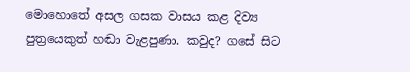මොහොතේ අසල ගසක වාසය කළ දිව්‍ය පුත්‍රයෙකුත් හඬා වැළපුණා. කවුද? ගසේ සිට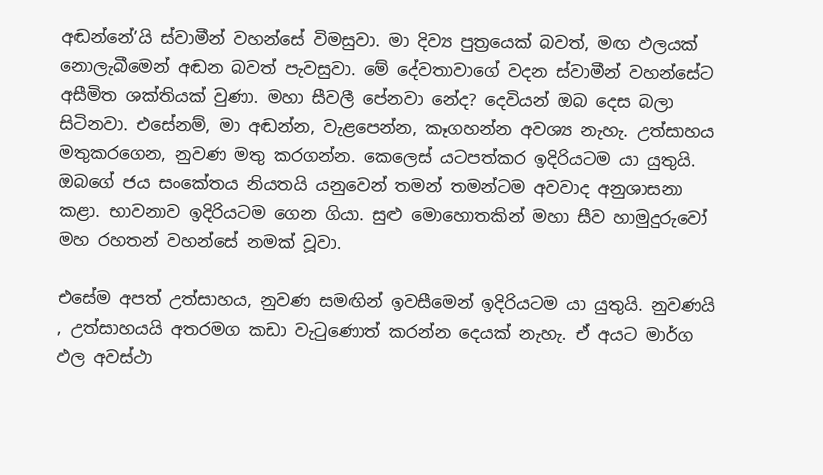අඬන්නේ’යි ස්වාමීන් වහන්සේ විමසුවා. මා දිව්‍ය පුත්‍රයෙක් බවත්, මඟ ඵලයක් නොලැබීමෙන් අඬන බවත් පැවසුවා. මේ දේවතාවාගේ වදන ස්වාමීන් වහන්සේට අසීමිත ශක්තියක් වුණා. මහා සීවලී පේනවා නේද? දෙවියන් ඔබ දෙස බලා සිටිනවා. එසේනම්, මා අඬන්න, වැළපෙන්න, කෑගහන්න අවශ්‍ය නැහැ. උත්සාහය මතුකරගෙන, නුවණ මතු කරගන්න. කෙලෙස් යටපත්කර ඉදිරියටම යා යුතුයි. ඔබගේ ජය සංකේතය නියතයි යනුවෙන් තමන් තමන්ටම අවවාද අනුශාසනා කළා. භාවනාව ඉදිරියටම ගෙන ගියා. සුළු මොහොතකින් මහා සීව හාමුදුරුවෝ මහ රහතන් වහන්සේ නමක් වූවා.

එසේම අපත් උත්සාහය, නුවණ සමඟින් ඉවසීමෙන් ඉදිරියටම යා යුතුයි. නුවණයි , උත්සාහයයි අතරමග කඩා වැටුණොත් කරන්න දෙයක් නැහැ. ඒ අයට මාර්ග ඵල අවස්ථා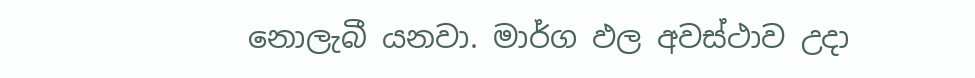නොලැබී යනවා. මාර්ග ඵල අවස්ථාව උදා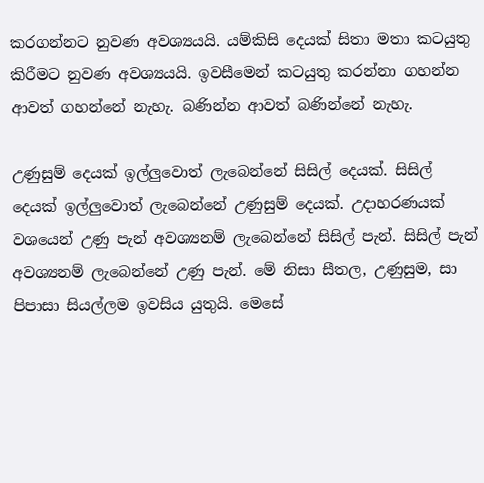කරගන්නට නුවණ අවශ්‍යයයි. යම්කිසි දෙයක් සිතා මතා කටයුතු කිරීමට නුවණ අවශ්‍යයයි. ඉවසීමෙන් කටයුතු කරන්නා ගහන්න ආවත් ගහන්නේ නැහැ. බණින්න ආවත් බණින්නේ නැහැ.

උණුසුම් දෙයක් ඉල්ලුවොත් ලැබෙන්නේ සිසිල් දෙයක්. සිසිල් දෙයක් ඉල්ලුවොත් ලැබෙන්නේ උණුසුම් දෙයක්. උදාහරණයක් වශයෙන් උණු පැන් අවශ්‍යනම් ලැබෙන්නේ සිසිල් පැන්. සිසිල් පැන් අවශ්‍යනම් ලැබෙන්නේ උණු පැන්. මේ නිසා සීතල, උණුසුම, සා පිපාසා සියල්ලම ඉවසිය යුතුයි. මෙසේ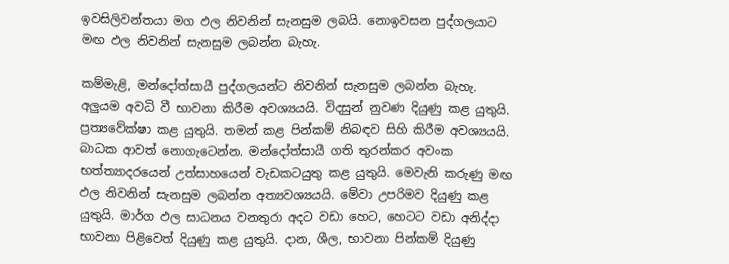ඉවසිලිවන්තයා මග ඵල නිවනින් සැනසුම ලබයි. නොඉවසන පුද්ගලයාට මඟ ඵල නිවනින් සැනසුම ලබන්න බැහැ.

කම්මැළි, මන්දෝත්සායී පුද්ගලයන්ට නිවනින් සැනසුම ලබන්න බැහැ. අලුයම අවධි වී භාවනා කිරීම අවශ්‍යයයි. විදසුන් නුවණ දියුණු කළ යුතුයි. ප්‍රත්‍යවේක්ෂා කළ යුතුයි. තමන් කළ පින්කම් නිබඳව සිහි කිරීම අවශ්‍යයයි. බාධක ආවත් නොගැටෙන්න. මන්දෝත්සායී ගති තුරන්කර අවංක භත්ත්‍යාදරයෙන් උත්සාහයෙන් වැඩකටයුතු කළ යුතුයි. මෙවැනි කරුණු මඟ ඵල නිවනින් සැනසුම ලබන්න අත්‍යවශ්‍යයයි. මේවා උපරිමව දියුණු කළ යුතුයි. මාර්ග ඵල සාධනය වනතුරා අදට වඩා හෙට, හෙටට වඩා අනිද්දා භාවනා පිළිවෙත් දියුණු කළ යුතුයි. දාන, ශීල, භාවනා පින්කම් දියුණු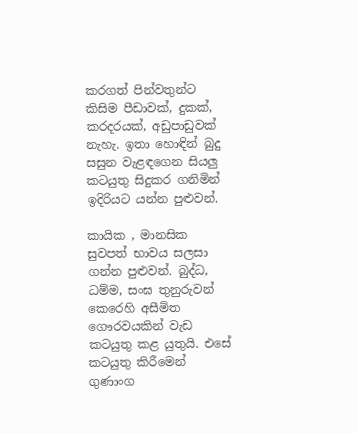කරගත් පින්වතුන්ට කිසිම පීඩාවක්, දුකක්, කරදරයක්, අඩුපාඩුවක් නැහැ. ඉතා හොඳින් බුදු සසුන වැළඳගෙන සියලු කටයුතු සිදුකර ගනිමින් ඉදිරියට යන්න පුළුවන්.

කායික , මානසික සුවපත් භාවය සලසා ගන්න පුළුවන්. බුද්ධ, ධම්ම, සංඝ තුනුරුවන් කෙරෙහි අසීමිත ගෞරවයකින් වැඩ කටයුතු කළ යුතුයි. එසේ කටයුතු කිරීමෙන් ගුණාංග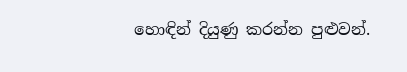හොඳින් දියුණු කරන්න පුළුවන්.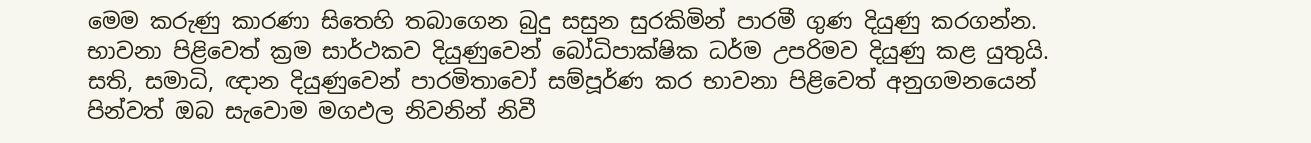මෙම කරුණු කාරණා සිතෙහි තබාගෙන බුදු සසුන සුරකිමින් පාරමී ගුණ දියුණු කරගන්න. භාවනා පිළිවෙත් ක්‍රම සාර්ථකව දියුණුවෙන් බෝධිපාක්ෂික ධර්ම උපරිමව දියුණු කළ යුතුයි. සති, සමාධි, ඥාන දියුණුවෙන් පාරමිතාවෝ සම්පූර්ණ කර භාවනා පිළිවෙත් අනුගමනයෙන් පින්වත් ඔබ සැවොම මගඵල නිවනින් නිවී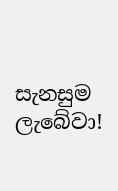සැනසුම ලැබේවා!